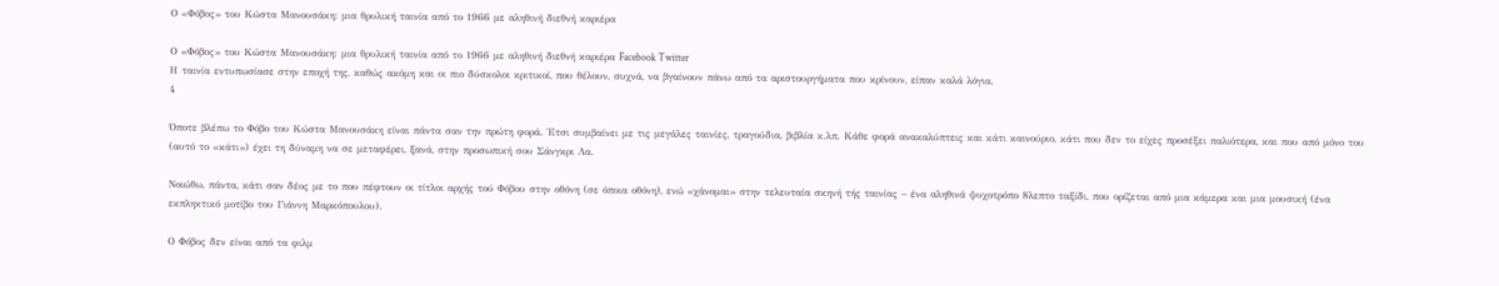Ο «Φόβος» του Κώστα Μανουσάκη: μια θρυλική ταινία από το 1966 με αληθινή διεθνή καριέρα

Ο «Φόβος» του Κώστα Μανουσάκη: μια θρυλική ταινία από το 1966 με αληθινή διεθνή καριέρα Facebook Twitter
Η ταινία εντυπωσίασε στην εποχή της, καθώς ακόμη και οι πιο δύσκολοι κριτικοί, που θέλουν, συχνά, να βγαίνουν πάνω από τα αριστουργήματα που κρίνουν, είπαν καλά λόγια.
4

Όποτε βλέπω το Φόβο του Κώστα Μανουσάκη είναι πάντα σαν την πρώτη φορά. Έτσι συμβαίνει με τις μεγάλες ταινίες, τραγούδια, βιβλία κ.λπ. Κάθε φορά ανακαλύπτεις και κάτι καινούριο, κάτι που δεν το είχες προσέξει παλιότερα, και που από μόνο του (αυτό το «κάτι») έχει τη δύναμη να σε μεταφέρει, ξανά, στην προσωπική σου Σάνγκρι Λα.

Νοιώθω, πάντα, κάτι σαν δέος με το που πέφτουν οι τίτλοι αρχής τού Φόβου στην οθόνη (σε όποια οθόνη), ενώ «χάνομαι» στην τελευταία σκηνή τής ταινίας – ένα αληθινά ψυχοτρόπο 8λεπτο ταξίδι, που ορίζεται από μια κάμερα και μια μουσική (ένα εκπληκτικό μοτίβο του Γιάννη Μαρκόπουλου).

Ο Φόβος δεν είναι από τα φιλμ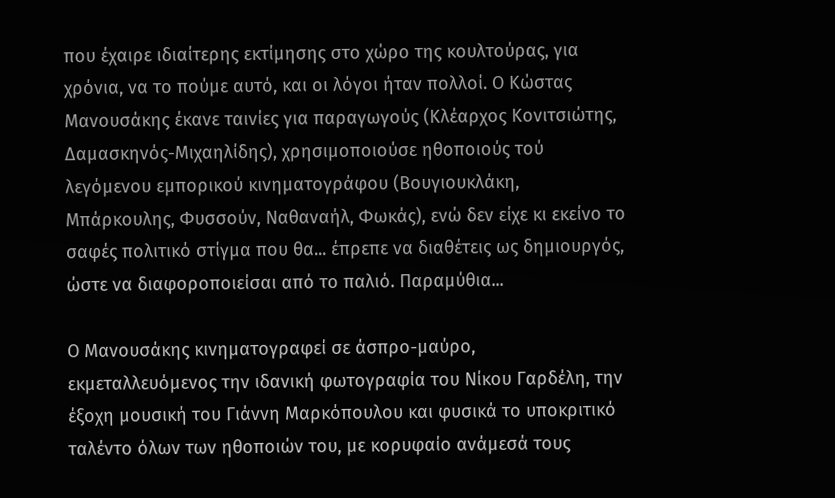που έχαιρε ιδιαίτερης εκτίμησης στο χώρο της κουλτούρας, για χρόνια, να το πούμε αυτό, και οι λόγοι ήταν πολλοί. Ο Κώστας Μανουσάκης έκανε ταινίες για παραγωγούς (Κλέαρχος Κονιτσιώτης, Δαμασκηνός-Μιχαηλίδης), χρησιμοποιούσε ηθοποιούς τού λεγόμενου εμπορικού κινηματογράφου (Βουγιουκλάκη, Μπάρκουλης, Φυσσούν, Ναθαναήλ, Φωκάς), ενώ δεν είχε κι εκείνο το σαφές πολιτικό στίγμα που θα... έπρεπε να διαθέτεις ως δημιουργός, ώστε να διαφοροποιείσαι από το παλιό. Παραμύθια...

Ο Μανουσάκης κινηματογραφεί σε άσπρο-μαύρο, εκμεταλλευόμενος την ιδανική φωτογραφία του Νίκου Γαρδέλη, την έξοχη μουσική του Γιάννη Μαρκόπουλου και φυσικά το υποκριτικό ταλέντο όλων των ηθοποιών του, με κορυφαίο ανάμεσά τους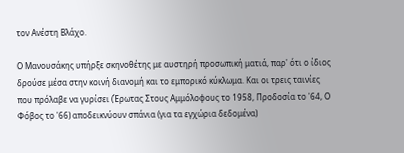τον Ανέστη Βλάχο.

Ο Μανουσάκης υπήρξε σκηνοθέτης με αυστηρή προσωπική ματιά, παρ' ότι ο ίδιος δρούσε μέσα στην κοινή διανομή και το εμπορικό κύκλωμα. Και οι τρεις ταινίες που πρόλαβε να γυρίσει (Έρωτας Στους Αμμόλοφους το 1958, Προδοσία το '64, Ο Φόβος το '66) αποδεικνύουν σπάνια (για τα εγχώρια δεδομένα)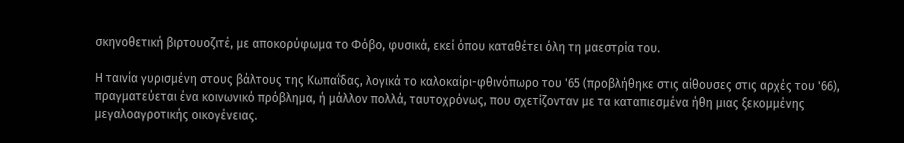σκηνοθετική βιρτουοζιτέ, με αποκορύφωμα το Φόβο, φυσικά, εκεί όπου καταθέτει όλη τη μαεστρία του.

Η ταινία γυρισμένη στους βάλτους της Κωπαΐδας, λογικά το καλοκαίρι-φθινόπωρο του '65 (προβλήθηκε στις αίθουσες στις αρχές του '66), πραγματεύεται ένα κοινωνικό πρόβλημα, ή μάλλον πολλά, ταυτοχρόνως, που σχετίζονταν με τα καταπιεσμένα ήθη μιας ξεκομμένης μεγαλοαγροτικής οικογένειας.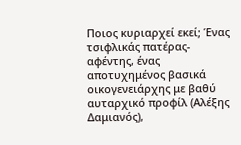Ποιος κυριαρχεί εκεί; Ένας τσιφλικάς πατέρας-αφέντης, ένας αποτυχημένος βασικά οικογενειάρχης με βαθύ αυταρχικό προφίλ (Αλέξης Δαμιανός),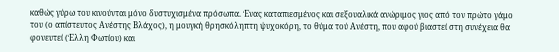καθώς γύρω του κινούνται μόνο δυστυχισμένα πρόσωπα. Ένας καταπιεσμένος και σεξουαλικά ανώριμος γιος από τον πρώτο γάμο του (ο απίστευτος Ανέστης Βλάχος), η μουγκή θρησκόληπτη ψυχοκόρη, το θύμα τού Ανέστη, που αφού βιαστεί στη συνέχεια θα φονευτεί (Έλλη Φωτίου) και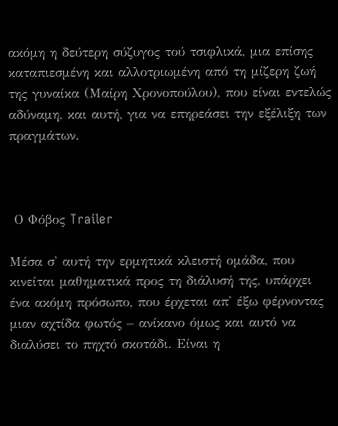ακόμη η δεύτερη σύζυγος τού τσιφλικά, μια επίσης καταπιεσμένη και αλλοτριωμένη από τη μίζερη ζωή της γυναίκα (Μαίρη Χρονοπούλου), που είναι εντελώς αδύναμη, και αυτή, για να επηρεάσει την εξέλιξη των πραγμάτων.



 Ο Φόβος Trailer

Μέσα σ' αυτή την ερμητικά κλειστή ομάδα, που κινείται μαθηματικά προς τη διάλυσή της, υπάρχει ένα ακόμη πρόσωπο, που έρχεται απ' έξω φέρνοντας μιαν αχτίδα φωτός – ανίκανο όμως και αυτό να διαλύσει το πηχτό σκοτάδι. Είναι η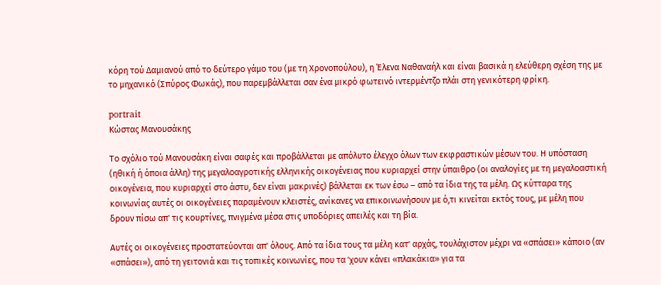κόρη τού Δαμιανού από το δεύτερο γάμο του (με τη Χρονοπούλου), η Έλενα Ναθαναήλ και είναι βασικά η ελεύθερη σχέση της με το μηχανικό (Σπύρος Φωκάς), που παρεμβάλλεται σαν ένα μικρό φωτεινό ιντερμέντζο πλάι στη γενικότερη φρίκη.

portrait
Κώστας Μανουσάκης

Το σχόλιο τού Μανουσάκη είναι σαφές και προβάλλεται με απόλυτο έλεγχο όλων των εκφραστικών μέσων του. Η υπόσταση (ηθική ή όποια άλλη) της μεγαλοαγροτικής ελληνικής οικογένειας που κυριαρχεί στην ύπαιθρο (οι αναλογίες με τη μεγαλοαστική οικογένεια, που κυριαρχεί στο άστυ, δεν είναι μακρινές) βάλλεται εκ των έσω – από τα ίδια της τα μέλη. Ως κύτταρα της κοινωνίας αυτές οι οικογένειες παραμένουν κλειστές, ανίκανες να επικοινωνήσουν με ό,τι κινείται εκτός τους, με μέλη που δρουν πίσω απ' τις κουρτίνες, πνιγμένα μέσα στις υποδόριες απειλές και τη βία.

Αυτές οι οικογένειες προστατεύονται απ' όλους. Από τα ίδια τους τα μέλη κατ' αρχάς, τουλάχιστον μέχρι να «σπάσει» κάποιο (αν «σπάσει»), από τη γειτονιά και τις τοπικές κοινωνίες, που τα 'χουν κάνει «πλακάκια» για τα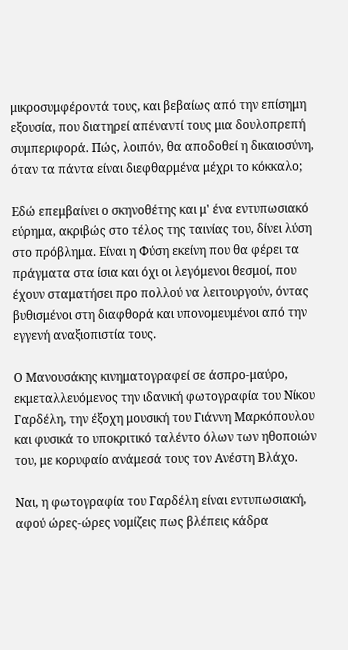μικροσυμφέροντά τους, και βεβαίως από την επίσημη εξουσία, που διατηρεί απέναντί τους μια δουλοπρεπή συμπεριφορά. Πώς, λοιπόν, θα αποδοθεί η δικαιοσύνη, όταν τα πάντα είναι διεφθαρμένα μέχρι το κόκκαλο;

Εδώ επεμβαίνει ο σκηνοθέτης και μ' ένα εντυπωσιακό εύρημα, ακριβώς στο τέλος της ταινίας του, δίνει λύση στο πρόβλημα. Είναι η Φύση εκείνη που θα φέρει τα πράγματα στα ίσια και όχι οι λεγόμενοι θεσμοί, που έχουν σταματήσει προ πολλού να λειτουργούν, όντας βυθισμένοι στη διαφθορά και υπονομευμένοι από την εγγενή αναξιοπιστία τους.

Ο Μανουσάκης κινηματογραφεί σε άσπρο-μαύρο, εκμεταλλευόμενος την ιδανική φωτογραφία του Νίκου Γαρδέλη, την έξοχη μουσική του Γιάννη Μαρκόπουλου και φυσικά το υποκριτικό ταλέντο όλων των ηθοποιών του, με κορυφαίο ανάμεσά τους τον Ανέστη Βλάχο.

Ναι, η φωτογραφία του Γαρδέλη είναι εντυπωσιακή, αφού ώρες-ώρες νομίζεις πως βλέπεις κάδρα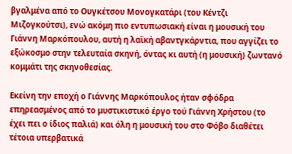βγαλμένα από το Ουγκέτσου Μονογκατάρι (του Κέντζι Μιζογκούτσι), ενώ ακόμη πιο εντυπωσιακή είναι η μουσική του Γιάννη Μαρκόπουλου, αυτή η λαϊκή αβαντγκάρντια, που αγγίζει το εξώκοσμο στην τελευταία σκηνή, όντας κι αυτή (η μουσική) ζωντανό κομμάτι της σκηνοθεσίας.

Εκείνη την εποχή ο Γιάννης Μαρκόπουλος ήταν σφόδρα επηρεασμένος από το μυστικιστικό έργο τού Γιάννη Χρήστου (το έχει πει ο ίδιος παλιά) και όλη η μουσική του στο Φόβο διαθέτει τέτοια υπερβατικά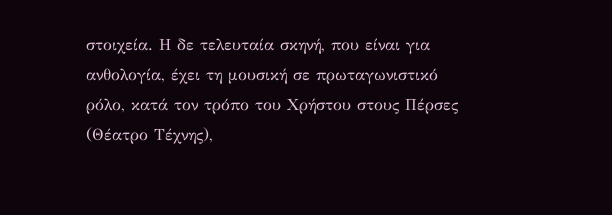στοιχεία. Η δε τελευταία σκηνή, που είναι για ανθολογία, έχει τη μουσική σε πρωταγωνιστικό ρόλο, κατά τον τρόπο του Χρήστου στους Πέρσες (Θέατρο Τέχνης),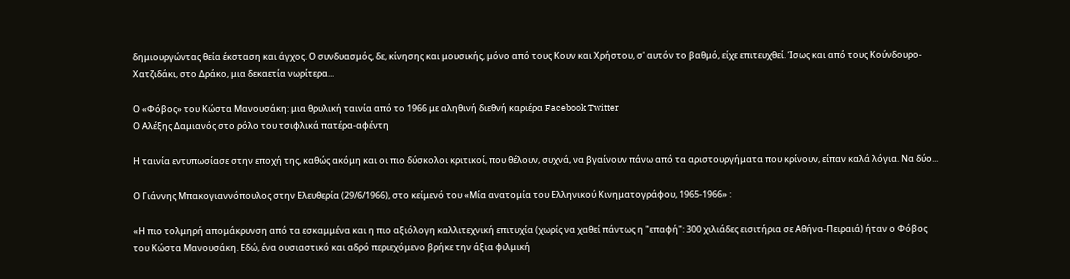δημιουργώντας θεία έκσταση και άγχος. Ο συνδυασμός, δε, κίνησης και μουσικής, μόνο από τους Κουν και Χρήστου, σ' αυτόν το βαθμό, είχε επιτευχθεί. Ίσως και από τους Κούνδουρο-Χατζιδάκι, στο Δράκο, μια δεκαετία νωρίτερα...

Ο «Φόβος» του Κώστα Μανουσάκη: μια θρυλική ταινία από το 1966 με αληθινή διεθνή καριέρα Facebook Twitter
Ο Αλέξης Δαμιανός στο ρόλο του τσιφλικά πατέρα-αφέντη

Η ταινία εντυπωσίασε στην εποχή της, καθώς ακόμη και οι πιο δύσκολοι κριτικοί, που θέλουν, συχνά, να βγαίνουν πάνω από τα αριστουργήματα που κρίνουν, είπαν καλά λόγια. Να δύο...

Ο Γιάννης Μπακογιαννόπουλος στην Ελευθερία (29/6/1966), στο κείμενό του «Μία ανατομία του Ελληνικού Κινηματογράφου, 1965-1966» :

«Η πιο τολμηρή απομάκρυνση από τα εσκαμμένα και η πιο αξιόλογη καλλιτεχνική επιτυχία (χωρίς να χαθεί πάντως η "επαφή": 300 χιλιάδες εισιτήρια σε Αθήνα-Πειραιά) ήταν ο Φόβος του Κώστα Μανουσάκη. Εδώ, ένα ουσιαστικό και αδρό περιεχόμενο βρήκε την άξια φιλμική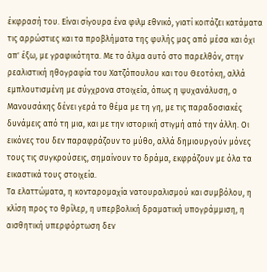έκφρασή του. Είναι σίγουρα ένα φιλμ εθνικό, γιατί κοιτάζει κατάματα τις αρρώστιες και τα προβλήματα της φυλής μας από μέσα και όχι απ' έξω, με γραφικότητα. Με το άλμα αυτό στο παρελθόν, στην ρεαλιστική ηθογραφία του Χατζόπουλου και του Θεοτόκη, αλλά εμπλουτισμένη με σύγχρονα στοιχεία, όπως η ψυχανάλυση, ο Μανουσάκης δένει γερά το θέμα με τη γη, με τις παραδοσιακές δυνάμεις από τη μια, και με την ιστορική στιγμή από την άλλη. Οι εικόνες του δεν παραφράζουν το μύθο, αλλά δημιουργούν μόνες τους τις συγκρούσεις, σημαίνουν το δράμα, εκφράζουν με όλα τα εικαστικά τους στοιχεία.
Τα ελαττώματα, η κονταρομαχία νατουραλισμού και συμβόλου, η κλίση προς το θρίλερ, η υπερβολική δραματική υπογράμμιση, η αισθητική υπερφόρτωση δεν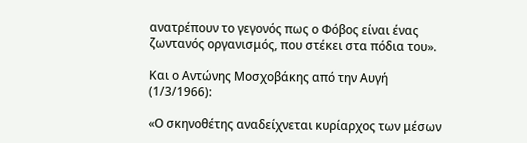ανατρέπουν το γεγονός πως ο Φόβος είναι ένας ζωντανός οργανισμός, που στέκει στα πόδια του».

Και ο Αντώνης Μοσχοβάκης από την Αυγή (1/3/1966):

«Ο σκηνοθέτης αναδείχνεται κυρίαρχος των μέσων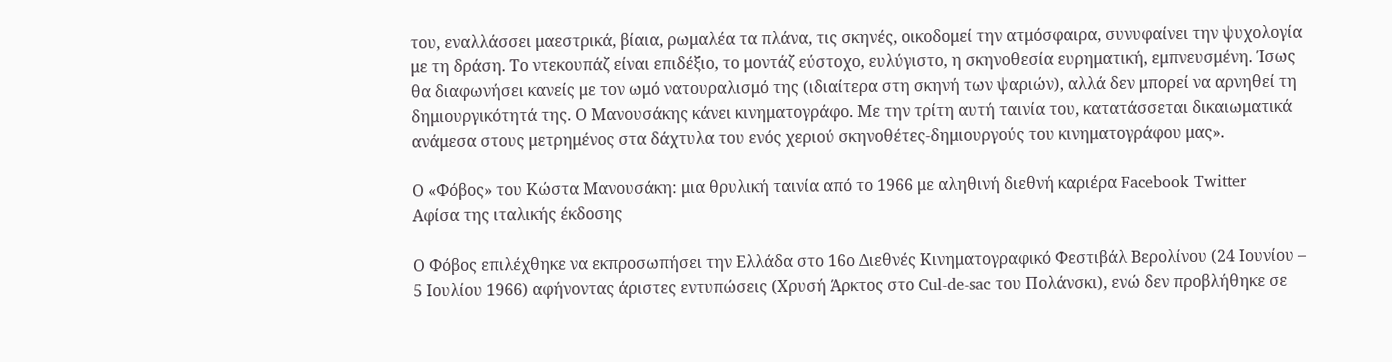του, εναλλάσσει μαεστρικά, βίαια, ρωμαλέα τα πλάνα, τις σκηνές, οικοδομεί την ατμόσφαιρα, συνυφαίνει την ψυχολογία με τη δράση. Το ντεκουπάζ είναι επιδέξιο, το μοντάζ εύστοχο, ευλύγιστο, η σκηνοθεσία ευρηματική, εμπνευσμένη. Ίσως θα διαφωνήσει κανείς με τον ωμό νατουραλισμό της (ιδιαίτερα στη σκηνή των ψαριών), αλλά δεν μπορεί να αρνηθεί τη δημιουργικότητά της. Ο Μανουσάκης κάνει κινηματογράφο. Με την τρίτη αυτή ταινία του, κατατάσσεται δικαιωματικά ανάμεσα στους μετρημένος στα δάχτυλα του ενός χεριού σκηνοθέτες-δημιουργούς του κινηματογράφου μας».

Ο «Φόβος» του Κώστα Μανουσάκη: μια θρυλική ταινία από το 1966 με αληθινή διεθνή καριέρα Facebook Twitter
Αφίσα της ιταλικής έκδοσης

Ο Φόβος επιλέχθηκε να εκπροσωπήσει την Ελλάδα στο 16ο Διεθνές Κινηματογραφικό Φεστιβάλ Βερολίνου (24 Ιουνίου – 5 Ιουλίου 1966) αφήνοντας άριστες εντυπώσεις (Χρυσή Άρκτος στο Cul-de-sac του Πολάνσκι), ενώ δεν προβλήθηκε σε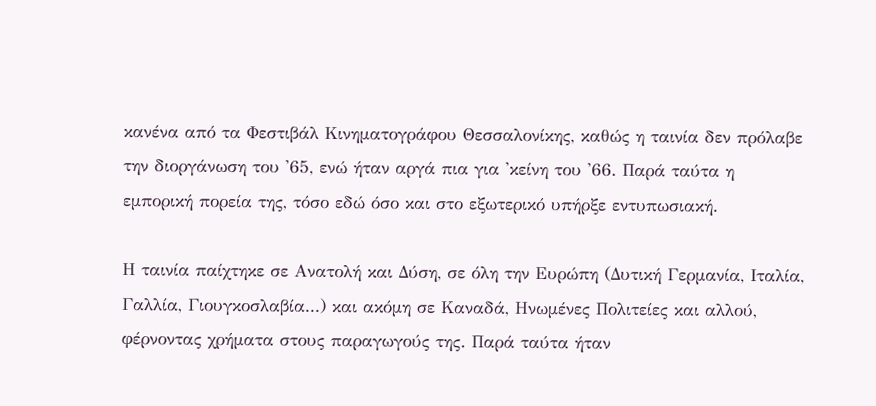κανένα από τα Φεστιβάλ Κινηματογράφου Θεσσαλονίκης, καθώς η ταινία δεν πρόλαβε την διοργάνωση του '65, ενώ ήταν αργά πια για 'κείνη του '66. Παρά ταύτα η εμπορική πορεία της, τόσο εδώ όσο και στο εξωτερικό υπήρξε εντυπωσιακή.

Η ταινία παίχτηκε σε Ανατολή και Δύση, σε όλη την Ευρώπη (Δυτική Γερμανία, Ιταλία, Γαλλία, Γιουγκοσλαβία...) και ακόμη σε Καναδά, Ηνωμένες Πολιτείες και αλλού, φέρνοντας χρήματα στους παραγωγούς της. Παρά ταύτα ήταν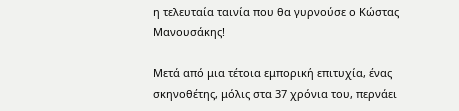η τελευταία ταινία που θα γυρνούσε ο Κώστας Μανουσάκης!

Μετά από μια τέτοια εμπορική επιτυχία, ένας σκηνοθέτης, μόλις στα 37 χρόνια του, περνάει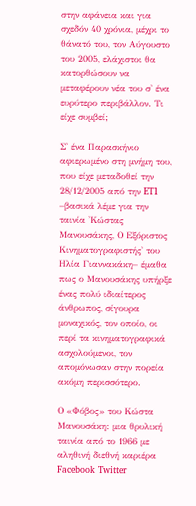στην αφάνεια και για σχεδόν 40 χρόνια, μέχρι το θάνατό του, τον Αύγουστο του 2005, ελάχιστοι θα κατορθώσουν να μεταφέρουν νέα του σ' ένα ευρύτερο περιβάλλον. Τι είχε συμβεί;

Σ' ένα Παρασκήνιο αφιερωμένο στη μνήμη του, που είχε μεταδοθεί την 28/12/2005 από την ET1 –βασικά λέμε για την ταινία 'Κώστας Μανουσάκης, Ο Εξόριστος Κινηματογραφιστής' του Ηλία Γιαννακάκη– έμαθα πως ο Μανουσάκης υπήρξε ένας πολύ ιδιαίτερος άνθρωπος, σίγουρα μοναχικός, τον οποίο, οι περί τα κινηματογραφικά ασχολούμενοι, τον απομόνωσαν στην πορεία ακόμη περισσότερο.

Ο «Φόβος» του Κώστα Μανουσάκη: μια θρυλική ταινία από το 1966 με αληθινή διεθνή καριέρα Facebook Twitter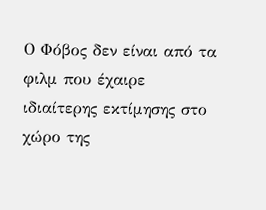Ο Φόβος δεν είναι από τα φιλμ που έχαιρε ιδιαίτερης εκτίμησης στο χώρο της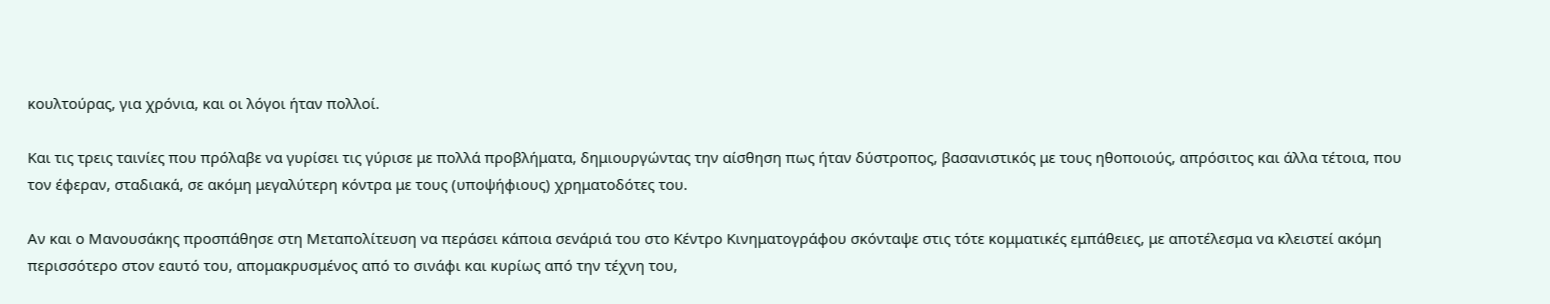κουλτούρας, για χρόνια, και οι λόγοι ήταν πολλοί.

Και τις τρεις ταινίες που πρόλαβε να γυρίσει τις γύρισε με πολλά προβλήματα, δημιουργώντας την αίσθηση πως ήταν δύστροπος, βασανιστικός με τους ηθοποιούς, απρόσιτος και άλλα τέτοια, που τον έφεραν, σταδιακά, σε ακόμη μεγαλύτερη κόντρα με τους (υποψήφιους) χρηματοδότες του.

Αν και ο Μανουσάκης προσπάθησε στη Μεταπολίτευση να περάσει κάποια σενάριά του στο Κέντρο Κινηματογράφου σκόνταψε στις τότε κομματικές εμπάθειες, με αποτέλεσμα να κλειστεί ακόμη περισσότερο στον εαυτό του, απομακρυσμένος από το σινάφι και κυρίως από την τέχνη του,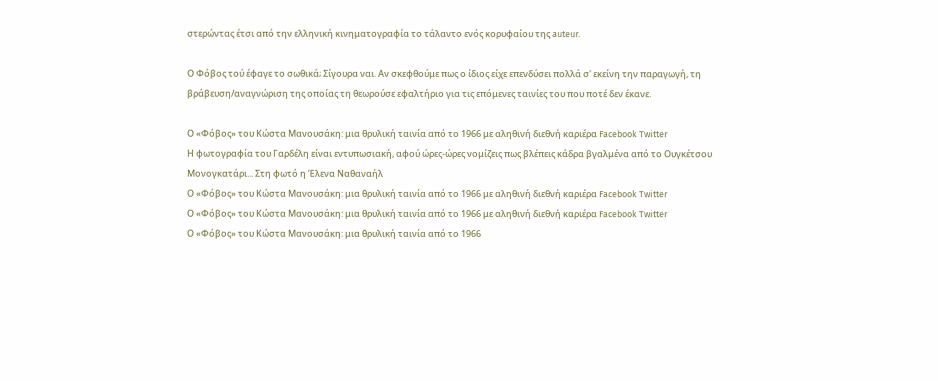στερώντας έτσι από την ελληνική κινηματογραφία το τάλαντο ενός κορυφαίου της auteur.

Ο Φόβος τού έφαγε το σωθικά; Σίγουρα ναι. Αν σκεφθούμε πως ο ίδιος είχε επενδύσει πολλά σ' εκείνη την παραγωγή, τη βράβευση/αναγνώριση της οποίας τη θεωρούσε εφαλτήριο για τις επόμενες ταινίες του που ποτέ δεν έκανε.

Ο «Φόβος» του Κώστα Μανουσάκη: μια θρυλική ταινία από το 1966 με αληθινή διεθνή καριέρα Facebook Twitter
Η φωτογραφία του Γαρδέλη είναι εντυπωσιακή, αφού ώρες-ώρες νομίζεις πως βλέπεις κάδρα βγαλμένα από το Ουγκέτσου Μονογκατάρι... Στη φωτό η Έλενα Ναθαναήλ
Ο «Φόβος» του Κώστα Μανουσάκη: μια θρυλική ταινία από το 1966 με αληθινή διεθνή καριέρα Facebook Twitter
Ο «Φόβος» του Κώστα Μανουσάκη: μια θρυλική ταινία από το 1966 με αληθινή διεθνή καριέρα Facebook Twitter
Ο «Φόβος» του Κώστα Μανουσάκη: μια θρυλική ταινία από το 1966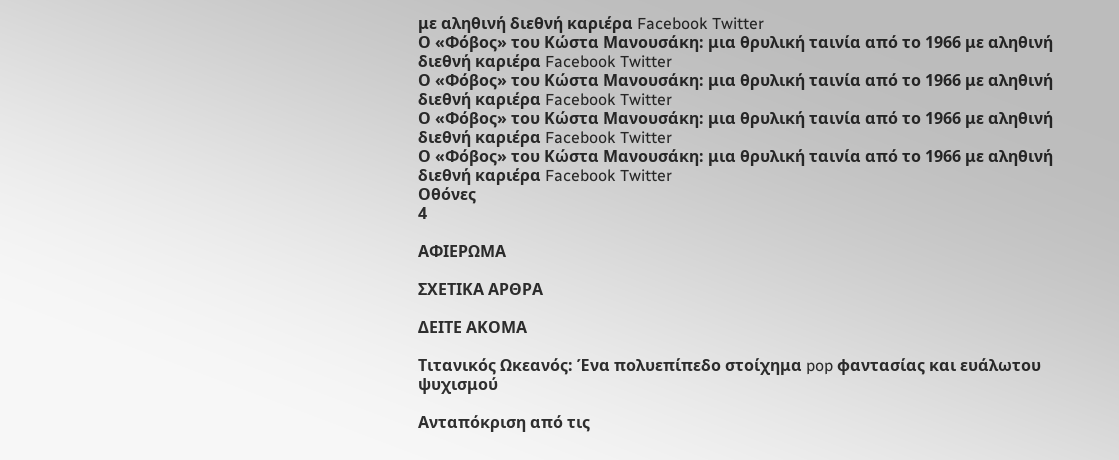με αληθινή διεθνή καριέρα Facebook Twitter
Ο «Φόβος» του Κώστα Μανουσάκη: μια θρυλική ταινία από το 1966 με αληθινή διεθνή καριέρα Facebook Twitter
Ο «Φόβος» του Κώστα Μανουσάκη: μια θρυλική ταινία από το 1966 με αληθινή διεθνή καριέρα Facebook Twitter
Ο «Φόβος» του Κώστα Μανουσάκη: μια θρυλική ταινία από το 1966 με αληθινή διεθνή καριέρα Facebook Twitter
Ο «Φόβος» του Κώστα Μανουσάκη: μια θρυλική ταινία από το 1966 με αληθινή διεθνή καριέρα Facebook Twitter
Οθόνες
4

ΑΦΙΕΡΩΜΑ

ΣΧΕΤΙΚΑ ΑΡΘΡΑ

ΔΕΙΤΕ ΑΚΟΜΑ

Τιτανικός Ωκεανός: Ένα πολυεπίπεδο στοίχημα pop φαντασίας και ευάλωτου ψυχισμού

Ανταπόκριση από τις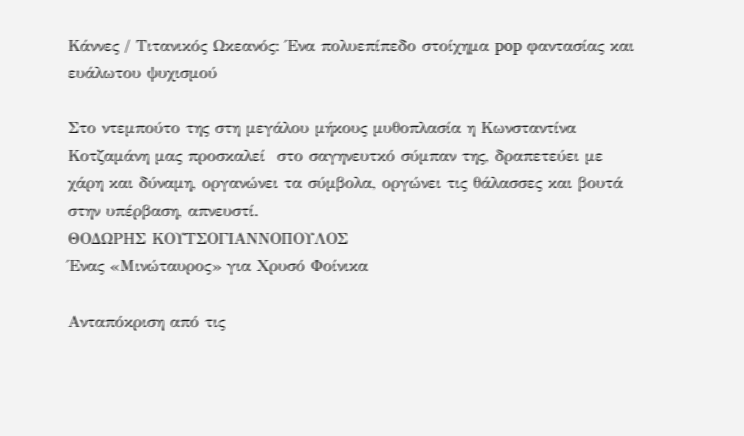Κάννες / Τιτανικός Ωκεανός: Ένα πολυεπίπεδο στοίχημα pop φαντασίας και ευάλωτου ψυχισμού

Στο ντεμπούτο της στη μεγάλου μήκους μυθοπλασία η Κωνσταντίνα Κοτζαμάνη μας προσκαλεί  στο σαγηνευτκό σύμπαν της, δραπετεύει με χάρη και δύναμη, οργανώνει τα σύμβολα, οργώνει τις θάλασσες και βουτά στην υπέρβαση, απνευστί.
ΘΟΔΩΡΗΣ ΚΟΥΤΣΟΓΙΑΝΝΟΠΟΥΛΟΣ
Ένας «Μινώταυρος» για Χρυσό Φοίνικα

Ανταπόκριση από τις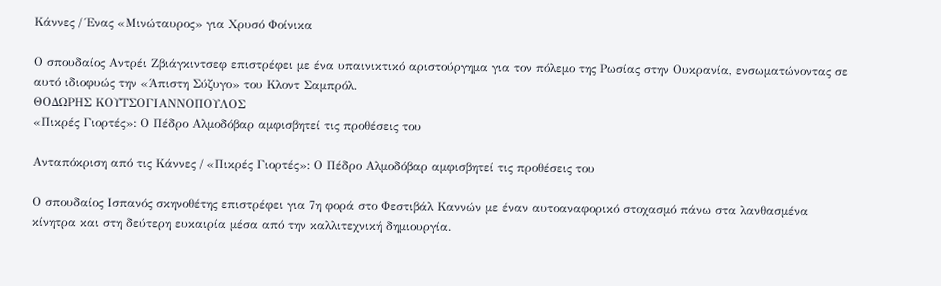Κάννες / Ένας «Μινώταυρος» για Χρυσό Φοίνικα

Ο σπουδαίος Αντρέι Ζβιάγκιντσεφ επιστρέφει με ένα υπαινικτικό αριστούργημα για τον πόλεμο της Ρωσίας στην Ουκρανία, ενσωματώνοντας σε αυτό ιδιοφυώς την «Άπιστη Σύζυγο» του Κλοντ Σαμπρόλ.
ΘΟΔΩΡΗΣ ΚΟΥΤΣΟΓΙΑΝΝΟΠΟΥΛΟΣ
«Πικρές Γιορτές»: Ο Πέδρο Αλμοδόβαρ αμφισβητεί τις προθέσεις του

Ανταπόκριση από τις Κάννες / «Πικρές Γιορτές»: Ο Πέδρο Αλμοδόβαρ αμφισβητεί τις προθέσεις του

Ο σπουδαίος Ισπανός σκηνοθέτης επιστρέφει για 7η φορά στο Φεστιβάλ Καννών με έναν αυτοαναφορικό στοχασμό πάνω στα λανθασμένα κίνητρα και στη δεύτερη ευκαιρία μέσα από την καλλιτεχνική δημιουργία.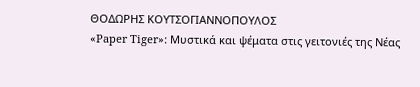ΘΟΔΩΡΗΣ ΚΟΥΤΣΟΓΙΑΝΝΟΠΟΥΛΟΣ
«Paper Tiger»: Μυστικά και ψέματα στις γειτονιές της Νέας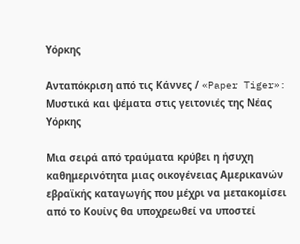Υόρκης

Ανταπόκριση από τις Κάννες / «Paper Tiger»: Μυστικά και ψέματα στις γειτονιές της Νέας Υόρκης

Μια σειρά από τραύματα κρύβει η ήσυχη καθημερινότητα μιας οικογένειας Αμερικανών εβραϊκής καταγωγής που μέχρι να μετακομίσει από το Κουίνς θα υποχρεωθεί να υποστεί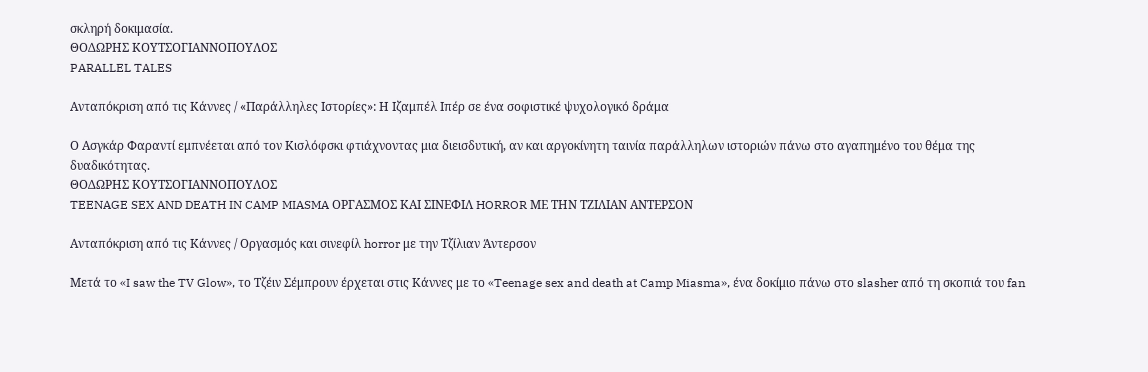σκληρή δοκιμασία.
ΘΟΔΩΡΗΣ ΚΟΥΤΣΟΓΙΑΝΝΟΠΟΥΛΟΣ
PARALLEL TALES

Ανταπόκριση από τις Κάννες / «Παράλληλες Ιστορίες»: Η Ιζαμπέλ Ιπέρ σε ένα σοφιστικέ ψυχολογικό δράμα

Ο Ασγκάρ Φαραντί εμπνέεται από τον Κισλόφσκι φτιάχνοντας μια διεισδυτική, αν και αργοκίνητη ταινία παράλληλων ιστοριών πάνω στο αγαπημένο του θέμα της δυαδικότητας.
ΘΟΔΩΡΗΣ ΚΟΥΤΣΟΓΙΑΝΝΟΠΟΥΛΟΣ
TEENAGE SEX AND DEATH IN CAMP MIASMA ΟΡΓΑΣΜΟΣ ΚΑΙ ΣΙΝΕΦΙΛ HORROR ΜΕ ΤΗΝ ΤΖΙΛΙΑΝ ΑΝΤΕΡΣΟΝ

Ανταπόκριση από τις Κάννες / Οργασμός και σινεφίλ horror με την Τζίλιαν Άντερσον

Μετά το «I saw the TV Glow», το Τζέιν Σέμπρουν έρχεται στις Κάννες με το «Teenage sex and death at Camp Miasma», ένα δοκίμιο πάνω στο slasher από τη σκοπιά του fan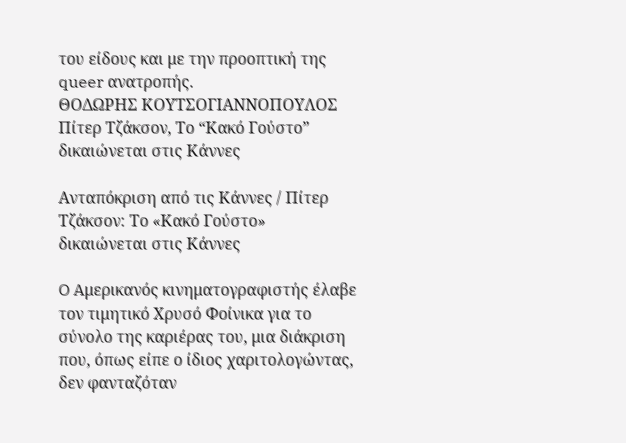του είδους και με την προοπτική της queer ανατροπής.
ΘΟΔΩΡΗΣ ΚΟΥΤΣΟΓΙΑΝΝΟΠΟΥΛΟΣ
Πίτερ Τζάκσον, Το “Κακό Γούστο” δικαιώνεται στις Κάννες

Ανταπόκριση από τις Κάννες / Πίτερ Τζάκσον: Το «Κακό Γούστο» δικαιώνεται στις Κάννες

O Aμερικανός κινηματογραφιστής έλαβε τον τιμητικό Χρυσό Φοίνικα για το σύνολο της καριέρας του, μια διάκριση που, όπως είπε ο ίδιος χαριτολογώντας, δεν φανταζόταν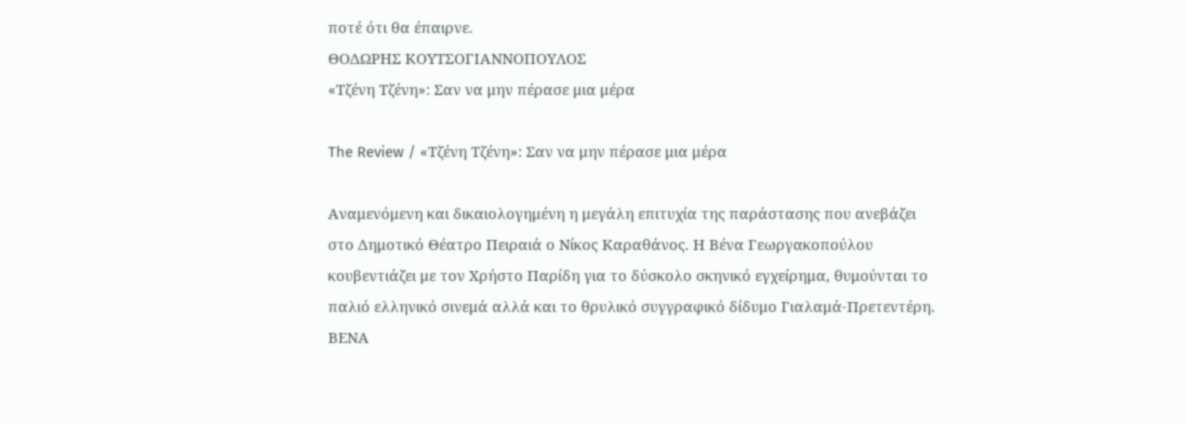ποτέ ότι θα έπαιρνε.
ΘΟΔΩΡΗΣ ΚΟΥΤΣΟΓΙΑΝΝΟΠΟΥΛΟΣ
«Τζένη Τζένη»: Σαν να μην πέρασε μια μέρα

The Review / «Τζένη Τζένη»: Σαν να μην πέρασε μια μέρα

Αναμενόμενη και δικαιολογημένη η μεγάλη επιτυχία της παράστασης που ανεβάζει στο Δημοτικό Θέατρο Πειραιά ο Νίκος Καραθάνος. Η Βένα Γεωργακοπούλου κουβεντιάζει με τον Χρήστο Παρίδη για το δύσκολο σκηνικό εγχείρημα, θυμούνται το παλιό ελληνικό σινεμά αλλά και το θρυλικό συγγραφικό δίδυμο Γιαλαμά-Πρετεντέρη.
ΒΕΝΑ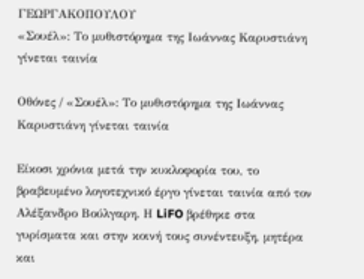ΓΕΩΡΓΑΚΟΠΟΥΛΟΥ
«Σουέλ»: Το μυθιστόρημα της Ιωάννας Καρυστιάνη γίνεται ταινία

Οθόνες / «Σουέλ»: Το μυθιστόρημα της Ιωάννας Καρυστιάνη γίνεται ταινία

Είκοσι χρόνια μετά την κυκλοφορία του, το βραβευμένο λογοτεχνικό έργο γίνεται ταινία από τον Αλέξανδρο Βούλγαρη. Η LiFO βρέθηκε στα γυρίσματα και στην κοινή τους συνέντευξη, μητέρα και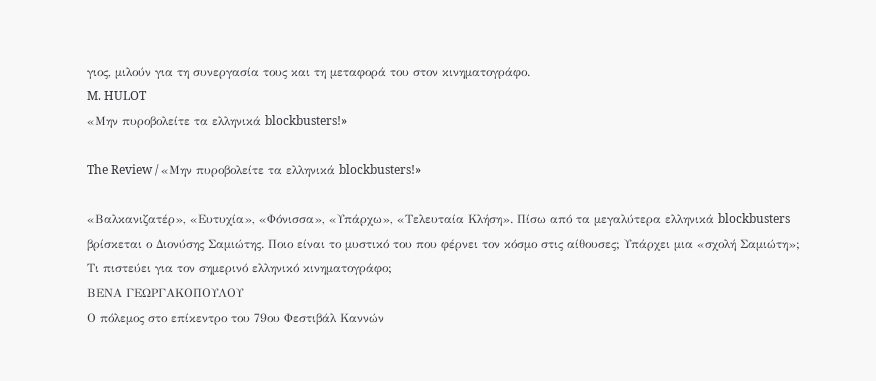γιος, μιλούν για τη συνεργασία τους και τη μεταφορά του στον κινηματογράφο.
M. HULOT
«Μην πυροβολείτε τα ελληνικά blockbusters!»

The Review / «Μην πυροβολείτε τα ελληνικά blockbusters!»

«Βαλκανιζατέρ», «Ευτυχία», «Φόνισσα», «Υπάρχω», «Τελευταία Κλήση». Πίσω από τα μεγαλύτερα ελληνικά blockbusters βρίσκεται ο Διονύσης Σαμιώτης. Ποιο είναι το μυστικό του που φέρνει τον κόσμο στις αίθουσες; Υπάρχει μια «σχολή Σαμιώτη»; Τι πιστεύει για τον σημερινό ελληνικό κινηματογράφο;
ΒΕΝΑ ΓΕΩΡΓΑΚΟΠΟΥΛΟΥ
Ο πόλεμος στο επίκεντρο του 79ου Φεστιβάλ Καννών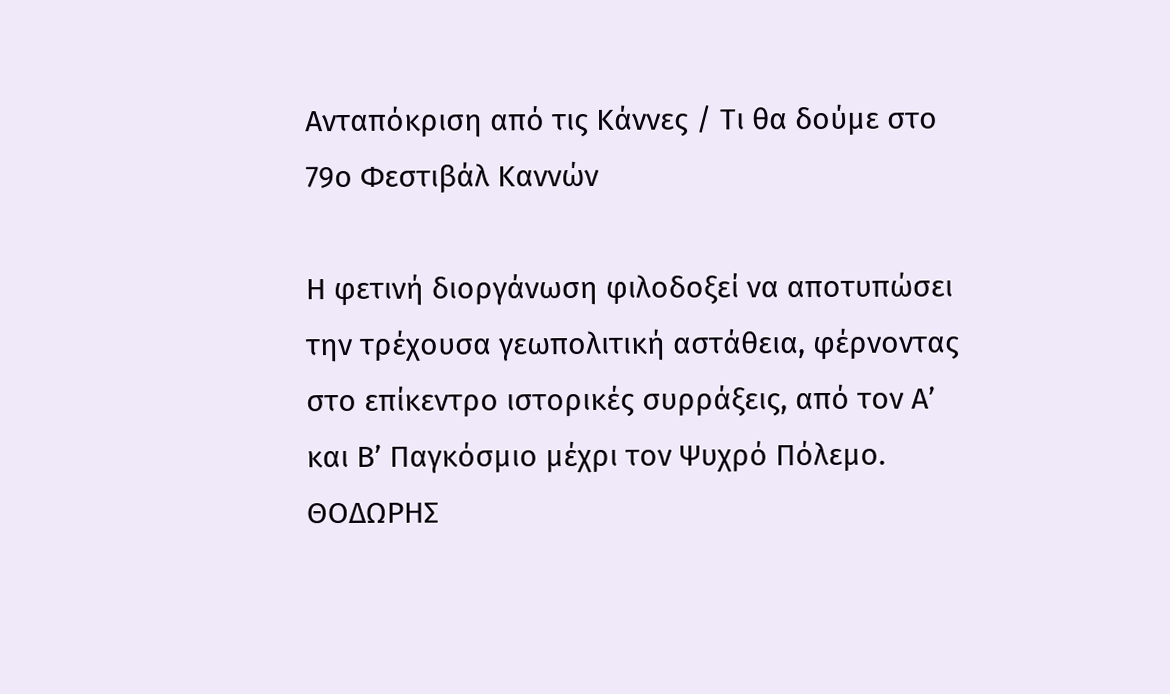Ανταπόκριση από τις Κάννες / Τι θα δούμε στο 79ο Φεστιβάλ Καννών

Η φετινή διοργάνωση φιλοδοξεί να αποτυπώσει την τρέχουσα γεωπολιτική αστάθεια, φέρνοντας στο επίκεντρο ιστορικές συρράξεις, από τον Α’ και Β’ Παγκόσμιο μέχρι τον Ψυχρό Πόλεμο.
ΘΟΔΩΡΗΣ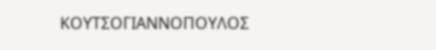ΚΟΥΤΣΟΓΙΑΝΝΟΠΟΥΛΟΣ